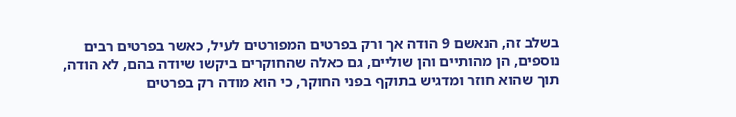בשלב זה, הנאשם 9 הודה אך ורק בפרטים המפורטים לעיל, כאשר בפרטים רבים נוספים, הן מהותיים והן שוליים, גם כאלה שהחוקרים ביקשו שיודה בהם, לא הודה, תוך שהוא חוזר ומדגיש בתוקף בפני החוקר, כי הוא מודה רק בפרטים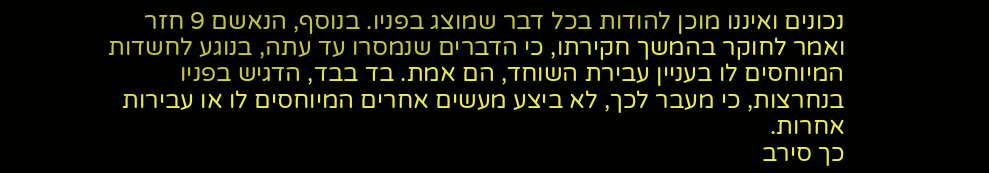נכונים ואיננו מוכן להודות בכל דבר שמוצג בפניו. בנוסף, הנאשם 9 חזר ואמר לחוקר בהמשך חקירתו, כי הדברים שנמסרו עד עתה, בנוגע לחשדות המיוחסים לו בעניין עבירת השוחד, הם אמת. בד בבד, הדגיש בפניו בנחרצות, כי מעבר לכך, לא ביצע מעשים אחרים המיוחסים לו או עבירות אחרות.
כך סירב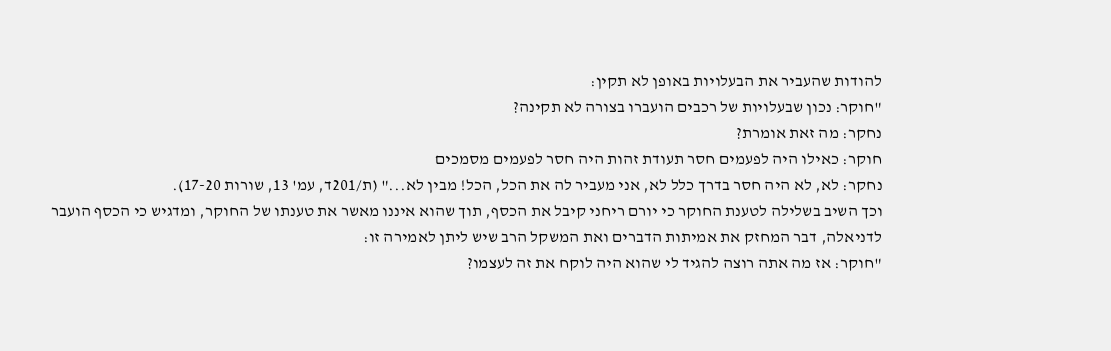להודות שהעביר את הבעלויות באופן לא תקין:
"חוקר: נכון שבעלויות של רכבים הועברו בצורה לא תקינה?
נחקר: מה זאת אומרת?
חוקר: כאילו היה לפעמים חסר תעודת זהות היה חסר לפעמים מסמכים
נחקר: לא, לא היה חסר בדרך כלל לא, אני מעביר לה את הכל, הכל! מבין לא..." (ת/201ד, עמ' 13, שורות 17-20).
וכך השיב בשלילה לטענת החוקר כי יורם ריחני קיבל את הכסף, תוך שהוא איננו מאשר את טענתו של החוקר, ומדגיש כי הכסף הועבר לדניאלה, דבר המחזק את אמיתות הדברים ואת המשקל הרב שיש ליתן לאמירה זו:
"חוקר: אז מה אתה רוצה להגיד לי שהוא היה לוקח את זה לעצמו?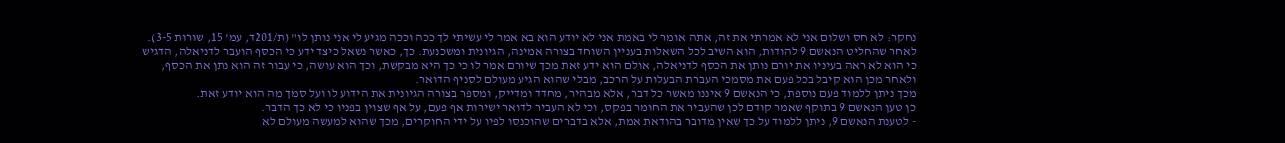נחקר: לא חס ושלום אני לא אמרתי את זה, אתה אומר לי באמת אני לא יודע הוא בא אמר לי עשיתי לך ככה וככה מגיע לי אני נותן לו" (ת/201ד, עמ' 15, שורות 3-5).
לאחר שהחליט הנאשם 9 להודות, הוא השיב לכל השאלות בעניין השוחד בצורה אמינה, הגיונית ומשכנעת. כך, כאשר נשאל כיצד ידע כי הכסף הועבר לדניאלה, הדגיש כי הוא לא ראה בעיניו את יורם נותן את הכסף לדניאלה, אולם הוא ידע זאת מכך שיורם אמר לו כי כך היא מבקשת, וכך הוא עושה, כי עבור זה הוא נתן את הכסף, ולאחר מכן הוא קיבל בכל פעם את מסמכי העברת הבעלות על הרכב, מבלי שהוא הגיע מעולם לסניף הדואר.
מכך ניתן ללמוד פעם נוספת, כי הנאשם 9 איננו מאשר כל דבר, אלא מבהיר, מחדד ומדייק, ומספר בצורה הגיונית את הידוע לו ועל סמך מה הוא יודע זאת.
כן טען הנאשם 9 בתוקף שאמר קודם לכן שהעביר את החומר בפקס, וכי לא העביר לדואר ישירות אף פעם, על אף שצוין בפניו כי לא כך הדבר.
- לטענת הנאשם 9, ניתן ללמוד על כך שאין מדובר בהודאת אמת, אלא בדברים שהוכנסו לפיו על ידי החוקרים, מכך שהוא למעשה מעולם לא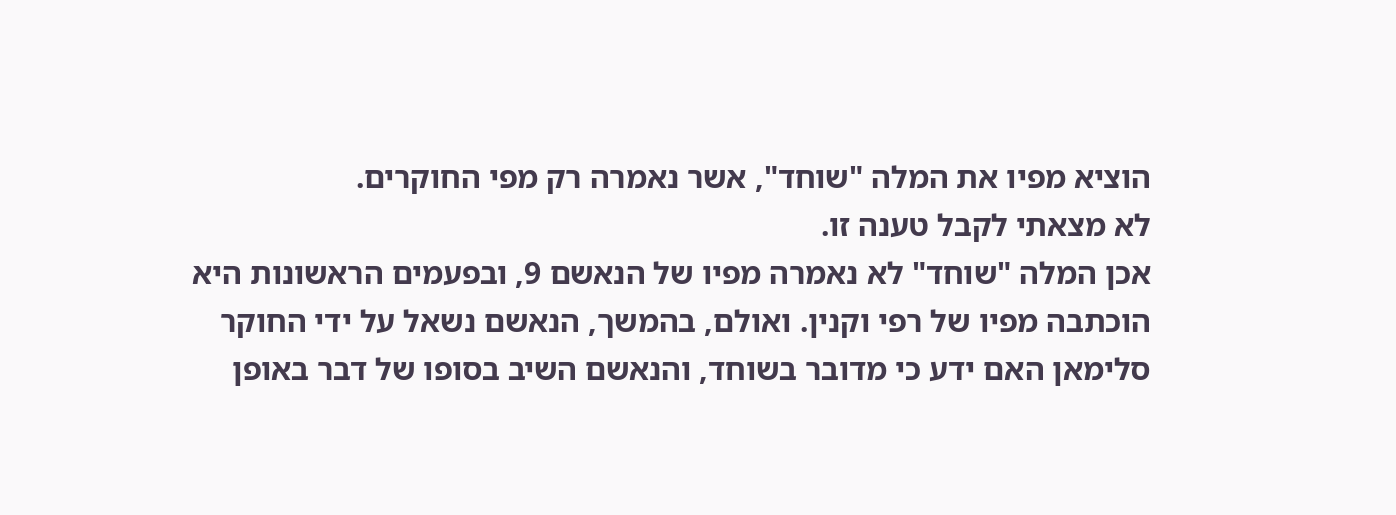הוציא מפיו את המלה "שוחד", אשר נאמרה רק מפי החוקרים.
לא מצאתי לקבל טענה זו.
אכן המלה "שוחד" לא נאמרה מפיו של הנאשם 9, ובפעמים הראשונות היא הוכתבה מפיו של רפי וקנין. ואולם, בהמשך, הנאשם נשאל על ידי החוקר סלימאן האם ידע כי מדובר בשוחד, והנאשם השיב בסופו של דבר באופן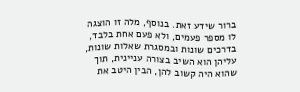ברור שידע זאת. בנוסף, מלה זו הוצגה לו מספר פעמים, ולא פעם אחת בלבד, בדרכים שונות ובמסגרת שאלות שונות, עליהן הוא השיב בצורה עניינית, תוך שהוא היה קשוב להן, הבין היטב את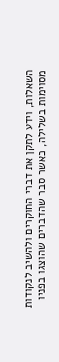השאלות, וידע לתקן את דברי החוקרים ולהשיב לנקודות מסוימות בשלילה, כאשר סבר שהדברים שהוצגו בפניו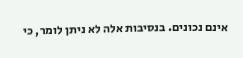אינם נכונים. בנסיבות אלה לא ניתן לומר, כי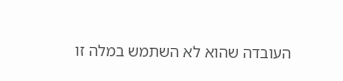העובדה שהוא לא השתמש במלה זו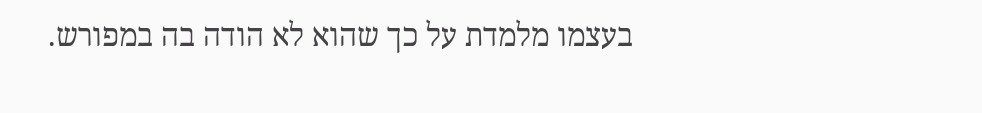בעצמו מלמדת על כך שהוא לא הודה בה במפורש.